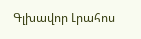Գլխավոր Լրահոս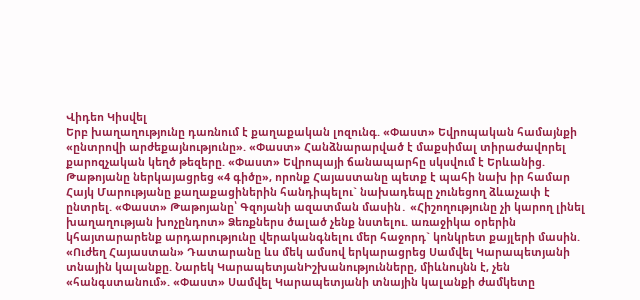Վիդեո Կիսվել
Երբ խաղաղությունը դառնում է քաղաքական լոզունգ. «Փաստ» Եվրոպական համայնքի «ընտրովի արժեքայնությունը». «Փաստ» Հանձնարարված է մաքսիմալ տիրաժավորել քարոզչական կեղծ թեզերը. «Փաստ» Եվրոպայի ճանապարհը սկսվում է Երևանից. Թաթոյանը ներկայացրեց «4 գիծը», որոնք Հայաստանը պետք է պահի նախ իր համար Հայկ Մարությանը քաղաքացիներին հանդիպելու` նախադեպը չունեցող ձևաչափ է ընտրել. «Փաստ» Թաթոյանը՝ Գզոյանի ազատման մասին․ «Հիշողությունը չի կարող լինել խաղաղության խոչընդոտ» Ձեռքներս ծալած չենք նստելու. առաջիկա օրերին կհայտարարենք արդարությունը վերականգնելու մեր հաջորդ` կոնկրետ քայլերի մասին. «Ուժեղ Հայաստան» Դատարանը ևս մեկ ամսով երկարացրեց Սամվել Կարապետյանի տնային կալանքը. Նարեկ ԿարապետյանԻշխանությունները, միևնույնն է, չեն «հանգստանում». «Փաստ» Սամվել Կարապետյանի տնային կալանքի ժամկետը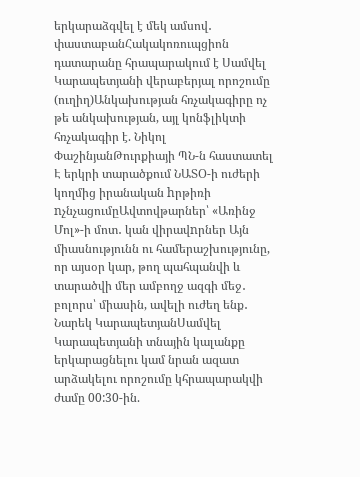երկարաձգվել է մեկ ամսով․ փաստաբանՀակակոռուպցիոն դատարանը հրապարակում է Սամվել Կարապետյանի վերաբերյալ որոշումը (ուղիղ)Անկախության հռչակագիրը ոչ թե անկախության, այլ կոնֆլիկտի հռչակագիր է. Նիկոլ ՓաշինյանԹուրքիայի ՊՆ-ն հաստատել Է երկրի տարածքում ՆԱՏՕ-ի ուժերի կողմից իրանական hրթիռի nչնչացումըԱվտովթարներ՝ «Առինջ Մոլ»-ի մոտ․ կան վիրավnրներ Այն միասնությունն ու համերաշխությունը, որ այսօր կար, թող պահպանվի և տարածվի մեր ամբողջ ազգի մեջ․ բոլորս՝ միասին, ավելի ուժեղ ենք․ Նարեկ ԿարապետյանՍամվել Կարապետյանի տնային կալանքը երկարացնելու կամ նրան ազատ արձակելու որոշումը կհրապարակվի ժամը 00:30-ին.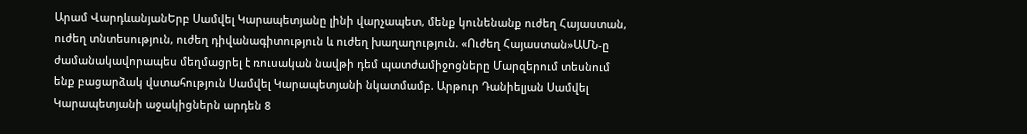Արամ ՎարդևանյանԵրբ Սամվել Կարապետյանը լինի վարչապետ, մենք կունենանք ուժեղ Հայաստան, ուժեղ տնտեսություն, ուժեղ դիվանագիտություն և ուժեղ խաղաղություն. «Ուժեղ Հայաստան»ԱՄՆ-ը ժամանակավորապես մեղմացրել է ռուսական նավթի դեմ պատժամիջnցները Մարզերում տեսնում ենք բացարձակ վստահություն Սամվել Կարապետյանի նկատմամբ. Արթուր Դանիելյան Սամվել Կարապետյանի աջակիցներն արդեն 8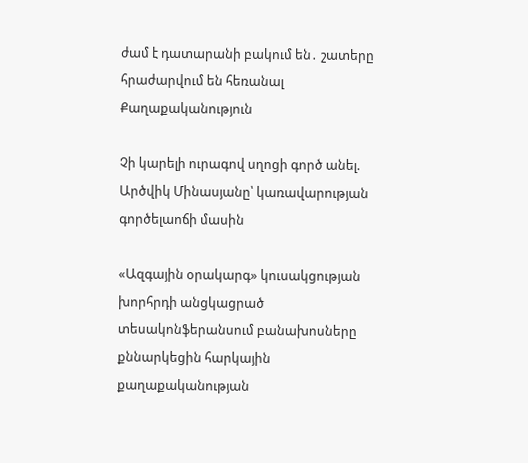ժամ է դատարանի բակում են․ շատերը հրաժարվում են հեռանալ
Քաղաքականություն

Չի կարելի ուրագով սղոցի գործ անել. Արծվիկ Մինասյանը՝ կառավարության գործելաոճի մասին

«Ազգային օրակարգ» կուսակցության խորհրդի անցկացրած տեսակոնֆերանսում բանախոսները քննարկեցին հարկային քաղաքականության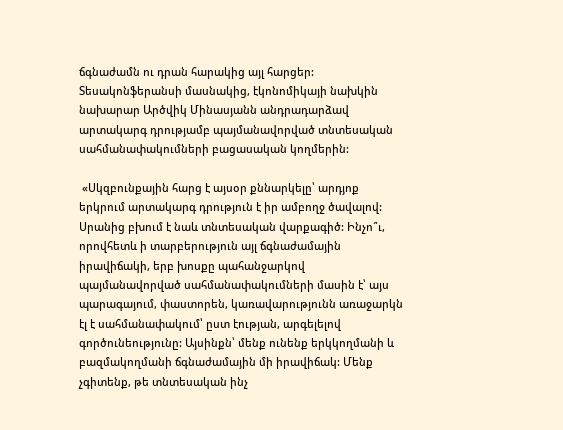ճգնաժամն ու դրան հարակից այլ հարցեր: Տեսակոնֆերանսի մասնակից, էկոնոմիկայի նախկին նախարար Արծվիկ Մինասյանն անդրադարձավ արտակարգ դրությամբ պայմանավորված տնտեսական սահմանափակումների բացասական կողմերին:

 «Սկզբունքային հարց է այսօր քննարկելը՝ արդյոք երկրում արտակարգ դրություն է իր ամբողջ ծավալով: Սրանից բխում է նաև տնտեսական վարքագիծ: Ինչո՞ւ, որովհետև ի տարբերություն այլ ճգնաժամային իրավիճակի, երբ խոսքը պահանջարկով պայմանավորված սահմանափակումների մասին է՝ այս պարագայում, փաստորեն, կառավարությունն առաջարկն էլ է սահմանափակում՝ ըստ էության, արգելելով գործունեությունը: Այսինքն՝ մենք ունենք երկկողմանի և բազմակողմանի ճգնաժամային մի իրավիճակ: Մենք չգիտենք, թե տնտեսական ինչ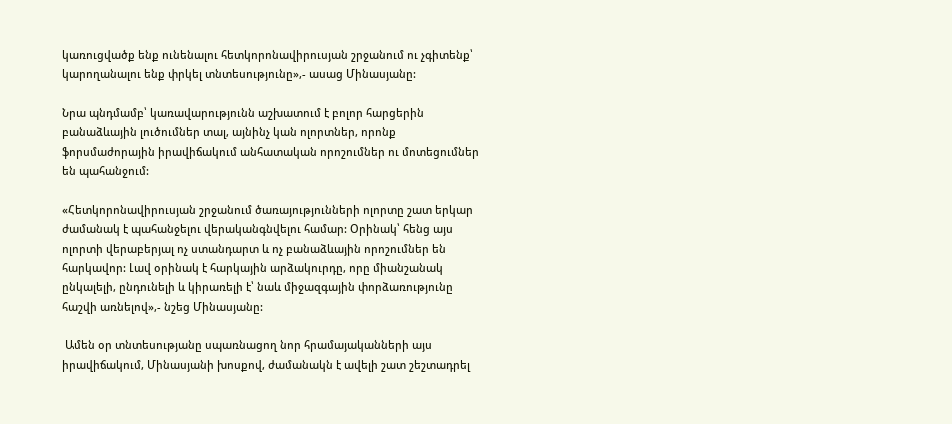կառուցվածք ենք ունենալու հետկորոնավիրուսյան շրջանում ու չգիտենք՝ կարողանալու ենք փրկել տնտեսությունը»,- ասաց Մինասյանը:

Նրա պնդմամբ՝ կառավարությունն աշխատում է բոլոր հարցերին բանաձևային լուծումներ տալ, այնինչ կան ոլորտներ, որոնք ֆորսմաժորային իրավիճակում անհատական որոշումներ ու մոտեցումներ են պահանջում:

«Հետկորոնավիրուսյան շրջանում ծառայությունների ոլորտը շատ երկար ժամանակ է պահանջելու վերականգնվելու համար: Օրինակ՝ հենց այս ոլորտի վերաբերյալ ոչ ստանդարտ և ոչ բանաձևային որոշումներ են հարկավոր: Լավ օրինակ է հարկային արձակուրդը, որը միանշանակ ընկալելի, ընդունելի և կիրառելի է՝ նաև միջազգային փորձառությունը հաշվի առնելով»,- նշեց Մինասյանը:

 Ամեն օր տնտեսությանը սպառնացող նոր հրամայականների այս իրավիճակում, Մինասյանի խոսքով, ժամանակն է ավելի շատ շեշտադրել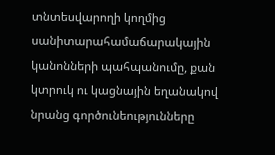տնտեսվարողի կողմից սանիտարահամաճարակային կանոնների պահպանումը, քան կտրուկ ու կացնային եղանակով նրանց գործունեությունները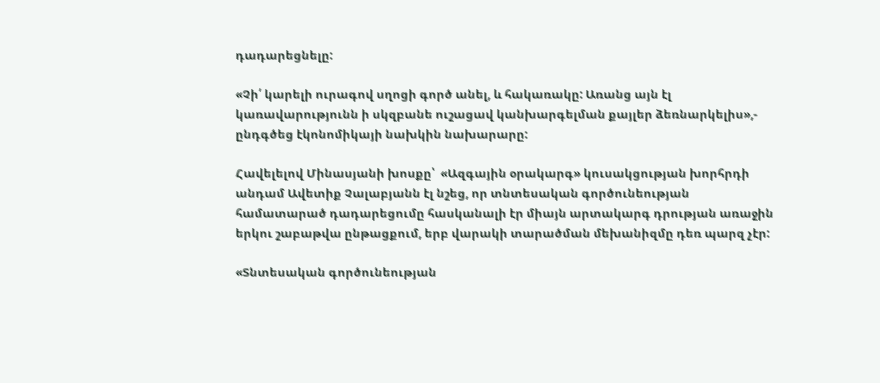դադարեցնելը:

«Չի՛ կարելի ուրագով սղոցի գործ անել, և հակառակը: Առանց այն էլ կառավարությունն ի սկզբանե ուշացավ կանխարգելման քայլեր ձեռնարկելիս»,- ընդգծեց էկոնոմիկայի նախկին նախարարը:

Հավելելով Մինասյանի խոսքը՝  «Ազգային օրակարգ» կուսակցության խորհրդի անդամ Ավետիք Չալաբյանն էլ նշեց, որ տնտեսական գործունեության համատարած դադարեցումը հասկանալի էր միայն արտակարգ դրության առաջին երկու շաբաթվա ընթացքում, երբ վարակի տարածման մեխանիզմը դեռ պարզ չէր:

«Տնտեսական գործունեության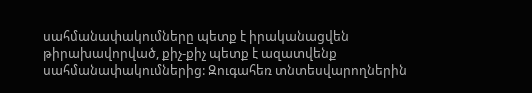սահմանափակումները պետք է իրականացվեն թիրախավորված, քիչ-քիչ պետք է ազատվենք սահմանափակումներից: Զուգահեռ տնտեսվարողներին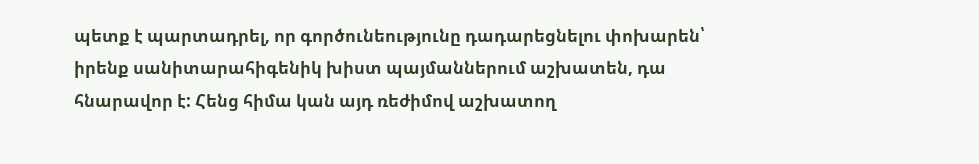պետք է պարտադրել, որ գործունեությունը դադարեցնելու փոխարեն՝ իրենք սանիտարահիգենիկ խիստ պայմաններում աշխատեն, դա հնարավոր է: Հենց հիմա կան այդ ռեժիմով աշխատող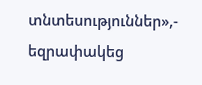տնտեսություններ»,- եզրափակեց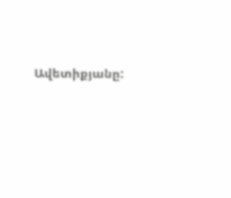Ավետիքյանը: